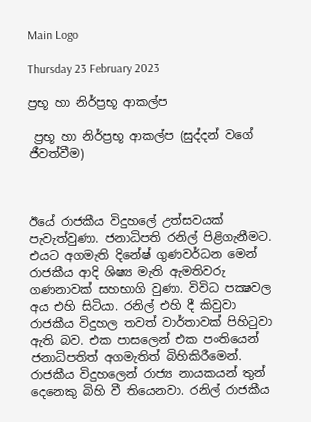Main Logo

Thursday 23 February 2023

ප්‍රභූ හා නිර්ප්‍රභූ ආකල්ප

 ප්‍රභූ හා නිර්ප්‍රභූ ආකල්ප (සුද්දන් වගේ ජීවත්වීම)



ඊයේ රාජකීය විදුහලේ උත්සවයක් පැවැත්වුණා. ජනාධිපති රනිල් පිළිගැනීමට. එයට අගමැති දිනේෂ් ගුණවර්ධන මෙන් රාජකීය ආදි ශිෂ්‍ය මැති ඇමතිවරු ගණනාවක් සහභාගි වුණා. විවිධ පක්‍ෂවල අය එහි සිටියා. රනිල් එහි දී කිවුවා රාජකීය විදුහල තවත් වාර්තාවක් පිහිටුවා ඇති බව. එක පාසලෙන් එක පංතියෙන් ජනාධිපතිත් අගමැතිත් බිහිකිරීමෙන්. රාජකීය විදුහලෙන් රාජ්‍ය නායකයන් තුන් දෙනෙකු බිහි වී තියෙනවා. රනිල් රාජකීය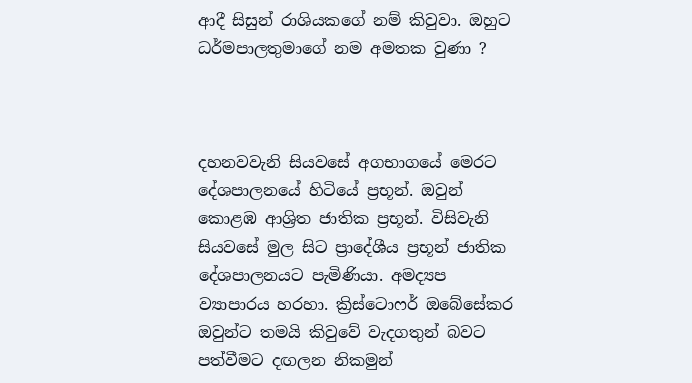ආදී සිසුන් රාශියකගේ නම් කිවුවා. ඔහුට ධර්මපාලතුමාගේ නම අමතක වුණා ?



දහනවවැනි සියවසේ අගභාගයේ මෙරට දේශපාලනයේ හිටියේ ප්‍රභූන්. ඔවුන් කොළඹ ආශ්‍රිත ජාතික ප්‍රභූන්. විසිවැනි සියවසේ මුල සිට ප්‍රාදේශීය ප්‍රභූන් ජාතික දේශපාලනයට පැමිණියා. අමද්‍යප ව්‍යාපාරය හරහා. ක්‍රිස්ටොෆර් ඔබේසේකර ඔවුන්ට තමයි කිවුවේ වැදගතුන් බවට පත්වීමට දඟලන නිකමුන්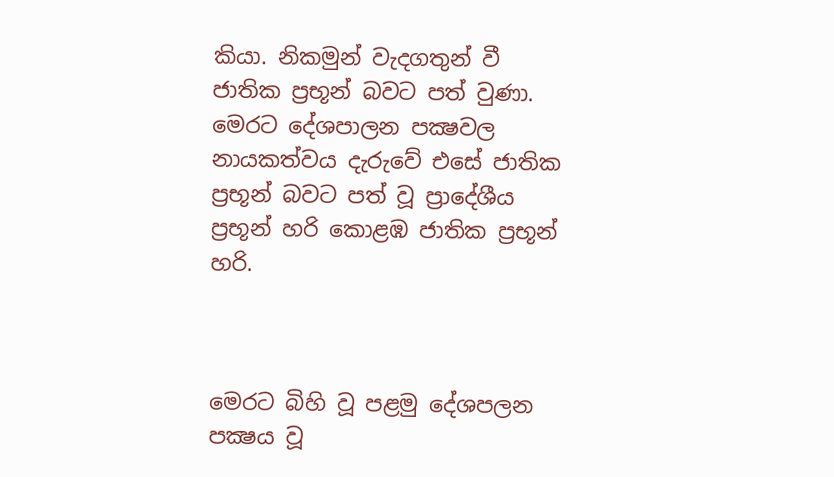කියා. නිකමුන් වැදගතුන් වී ජාතික ප්‍රභූන් බවට පත් වුණා. මෙරට දේශපාලන පක්‍ෂවල නායකත්වය දැරුවේ එසේ ජාතික ප්‍රභූන් බවට පත් වූ ප්‍රාදේශීය ප්‍රභූන් හරි කොළඹ ජාතික ප්‍රභූන් හරි.



මෙරට බිහි වූ පළමු දේශපලන පක්‍ෂය වූ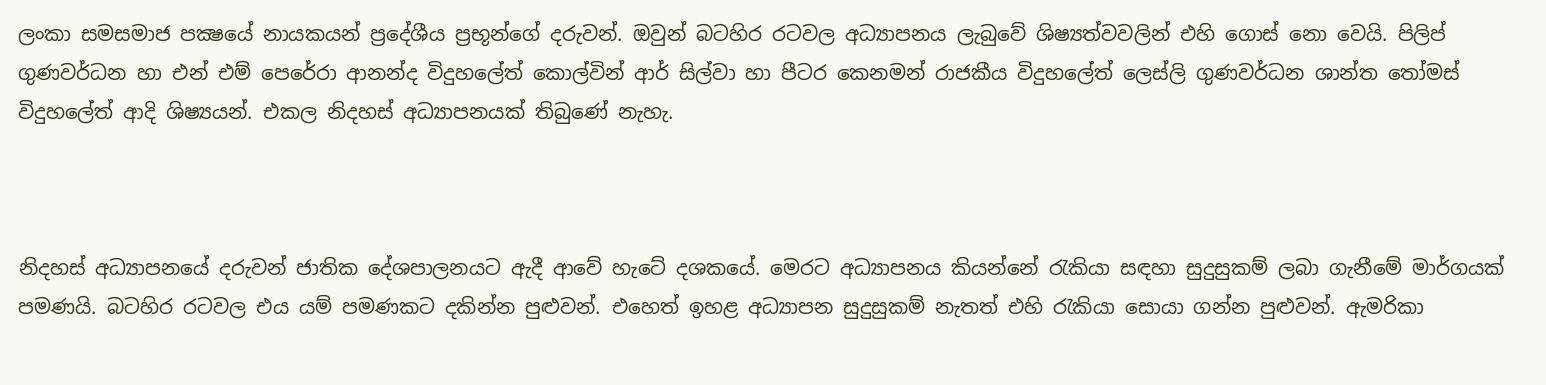ලංකා සමසමාජ පක්‍ෂයේ නායකයන් ප්‍රදේශීය ප්‍රභූන්ගේ දරුවන්. ඔවුන් බටහිර රටවල අධ්‍යාපනය ලැබුවේ ශිෂ්‍යත්වවලින් එහි ගොස් නො වෙයි. පිලිප් ගුණවර්ධන හා එන් එම් පෙරේරා ආනන්ද විදුහලේත් කොල්වින් ආර් සිල්වා හා පීටර කෙනමන් රාජකීය විදුහලේත් ලෙස්ලි ගුණවර්ධන ශාන්ත තෝමස් විදුහලේත් ආදි ශිෂ්‍යයන්. එකල නිදහස් අධ්‍යාපනයක් තිබුණේ නැහැ.



නිදහස් අධ්‍යාපනයේ දරුවන් ජාතික දේශපාලනයට ඇදී ආවේ හැටේ දශකයේ. මෙරට අධ්‍යාපනය කියන්නේ රැකියා සඳහා සුදුසුකම් ලබා ගැනීමේ මාර්ගයක් පමණයි. බටහිර රටවල එය යම් පමණකට දකින්න පුළුවන්. එහෙත් ඉහළ අධ්‍යාපන සුදුසුකම් නැතත් එහි රැකියා සොයා ගන්න පුළුවන්. ඇමරිකා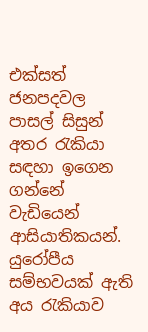එක්සත් ජනපදවල පාසල් සිසුන් අතර රැකියා සඳහා ඉගෙන ගන්නේ වැඩියෙන් ආසියාතිකයන්. යුරෝපීය සම්භවයක් ඇති අය රැකියාව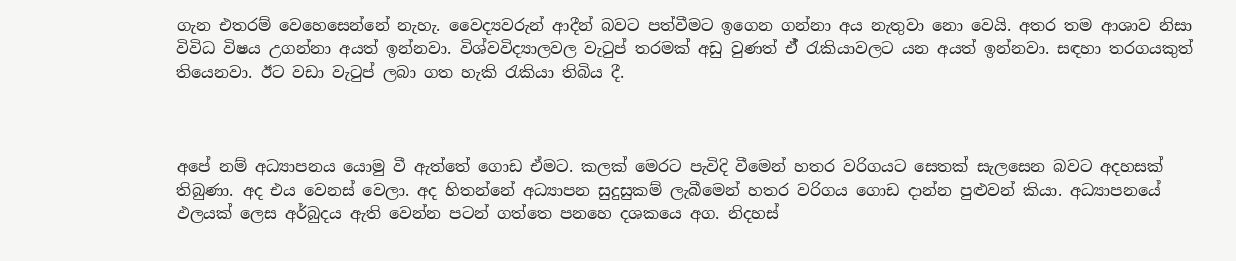ගැන එතරම් වෙහෙසෙන්නේ නැහැ. වෛද්‍යවරුන් ආදීන් බවට පත්වීමට ඉගෙන ගන්නා අය නැතුවා නො වෙයි. අතර තම ආශාව නිසා විවිධ විෂය උගන්නා අයත් ඉන්නවා. විශ්වවිද්‍යාලවල වැටුප් තරමක් අඩු වුණත් ඒ් රැකියාවලට යන අයත් ඉන්නවා. සඳහා තරගයකුත් තියෙනවා. ඊට වඩා වැටුප් ලබා ගත හැකි රැකියා තිබිය දී.



අපේ නම් අධ්‍යාපනය යොමු වී ඇත්තේ ගොඩ ඒමට. කලක් මෙරට පැවිදි වීමෙන් හතර වරිගයට සෙතක් සැලසෙන බවට අදහසක් තිබුණා. අද එය වෙනස් වෙලා. අද හිතන්නේ අධ්‍යාපන සුදුසුකම් ලැබීමෙන් හතර වරිගය ගොඩ දාන්න පුළුවන් කියා. අධ්‍යාපනයේ ඵලයක් ලෙස අර්බුදය ඇති වෙන්න පටන් ගත්තෙ පනහෙ දශකයෙ අග. නිදහස්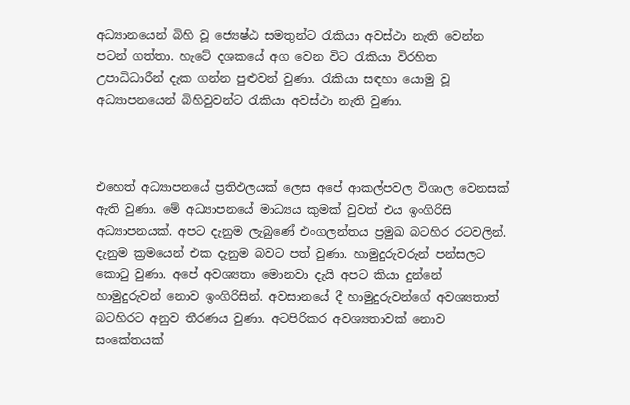අධ්‍යානයෙන් බිහි වූ ජ්‍යෙෂ්ඨ සමතුන්ට රැකියා අවස්ථා නැති වෙන්න පටන් ගත්තා. හැටේ දශකයේ අග වෙන විට රැකියා විරහිත උපාධිධාරීන් දැක ගන්න පුළුවන් වුණා. රැකියා සඳහා යොමු වූ අධ්‍යාපනයෙන් බිහිවුවන්ට රැකියා අවස්ථා නැති වුණා.



එහෙත් අධ්‍යාපනයේ ප්‍රතිඵලයක් ලෙස අපේ ආකල්පවල විශාල වෙනසක් ඇති වුණා. මේ අධ්‍යාපනයේ මාධ්‍යය කුමක් වුවත් එය ඉංගිරිසි අධ්‍යාපනයක්. අපට දැනුම ලැබුණේ එංගලන්තය ප්‍රමුඛ බටහිර රටවලින්. දැනුම ක්‍රමයෙන් එක දැනුම බවට පත් වුණා. හාමුදුරුවරුන් පන්සලට කොටු වුණා. අපේ අවශ්‍යතා මොනවා දැයි අපට කියා දුන්නේ හාමුදුරුවන් නොව ඉංගිරිසින්. අවසානයේ දී හාමුදුරුවන්ගේ අවශ්‍යතාත් බටහිරට අනුව තීරණය වුණා. අටපිරිකර අවශ්‍යතාවක් නොව සංකේතයක්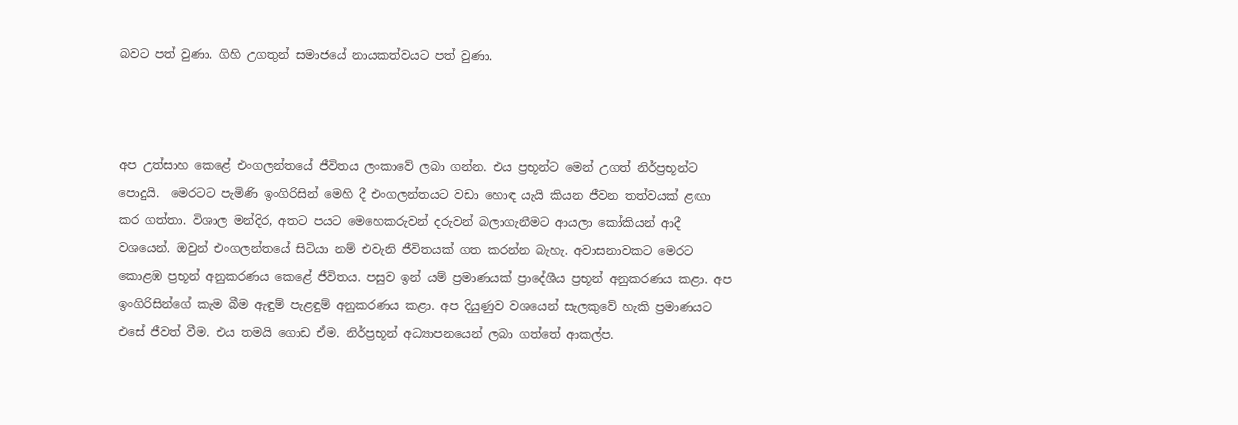බවට පත් වුණා. ගිහි උගතුන් සමාජයේ නායකත්වයට පත් වුණා.



අප උත්සාහ කෙළේ එංගලන්තයේ ජීවිතය ලංකාවේ ලබා ගන්න. එය ප්‍රභූන්ට මෙන් උගත් නිර්ප්‍රභූන්ට පොදුයි.  මෙරටට පැමිණි ඉංගිරිසින් මෙහි දී එංගලන්තයට වඩා හොඳ යැයි කියන ජීවන තත්වයක් ළඟා කර ගත්තා. විශාල මන්දිර, අතට පයට මෙහෙකරුවන් දරුවන් බලාගැනීමට ආයලා කෝකියන් ආදී වශයෙන්. ඔවුන් එංගලන්තයේ සිටියා නම් එවැනි ජීවිතයක් ගත කරන්න බැහැ. අවාසනාවකට මෙරට කොළඹ ප්‍රභූන් අනුකරණය කෙළේ ජීවිතය. පසුව ඉන් යම් ප්‍රමාණයක් ප්‍රාදේශීය ප්‍රභූන් අනුකරණය කළා. අප ඉංගිරිසින්ගේ කැම බීම ඇඳුම් පැළඳුම් අනුකරණය කළා. අප දියුණුව වශයෙන් සැලකුවේ හැකි ප්‍රමාණයට එසේ ජීවත් වීම. එය තමයි ගොඩ ඒම. නිර්ප්‍රභූන් අධ්‍යාපනයෙන් ලබා ගත්තේ ආකල්ප.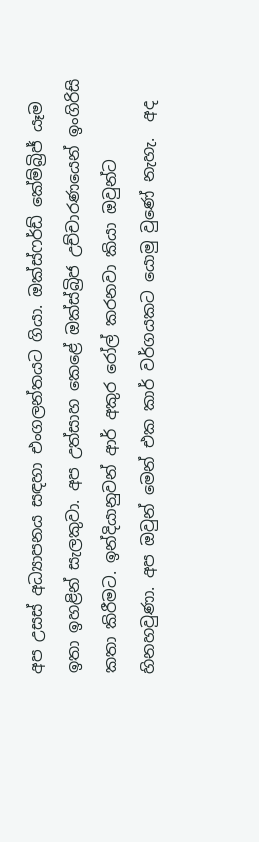අප උසස් අධ්‍යාපනය සඳහා එංගලන්තයට ගියා. ඔක්ස්ෆර්ඩ් කේම්බ්‍රිජ් යෑම ඉතා ඉහළින් සැලකුවා. අප උත්සාහ කෙළේ ඔක්ස්බ්‍රිජ උච්චාරණයෙන් ඉංගිරිසි කතා කිරීමට. ඉන්දියානුවන් ආර් අකුර රෝල් කරනවා කියා ඔවුන්ට හිනහවුණා. අප ඔවුන් මෙන් එක කාර් වර්ගයකට යොමු වුණේ නැහැ.  අද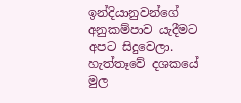ඉන්දියානුවන්ගේ අනුකම්පාව යැදීමට අපට සිදුවෙලා. හැත්තෑවේ දශකයේ මුල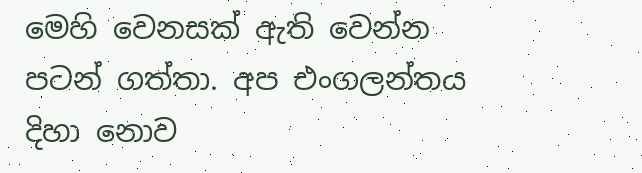මෙහි වෙනසක් ඇති වෙන්න පටන් ගත්තා. අප එංගලන්තය දිහා නොව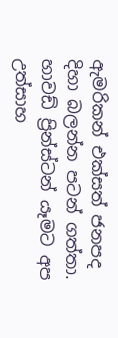ඇමරිකන් එක්සත් ජනපද දිහා බලන්න පටන් ගත්තා. හාවඩ් ප්‍රින්ස්ටන් යෑමට අප උත්සාහ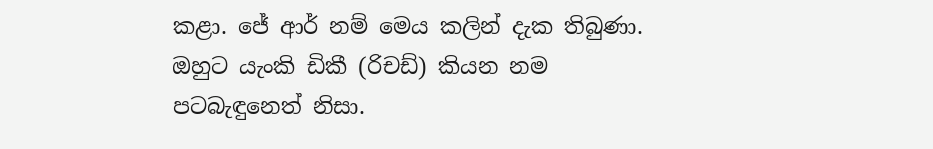කළා. ජේ ආර් නම් මෙය කලින් දැක තිබුණා. ඔහුට යැංකි ඩිකී (රිචඩ්) කියන නම පටබැඳුනෙත් නිසා.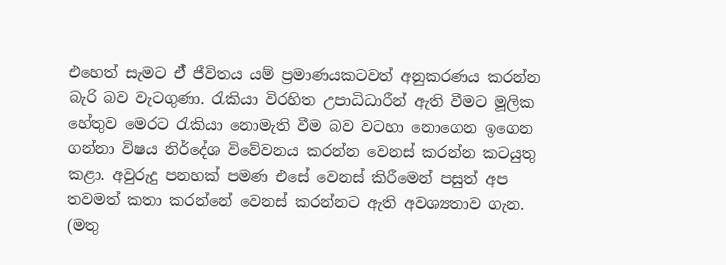එහෙත් සැමට ඒ් ජීවිතය යම් ප්‍රමාණයකටවත් අනුකරණය කරන්න බැරි බව වැටගුණා. රැකියා විරහිත උපාධිධාරීන් ඇති වීමට මූලික හේතුව මෙරට රැකියා නොමැති වීම බව වටහා නොගෙන ඉගෙන ගන්නා විෂය නිර්දේශ විවේවනය කරන්න වෙනස් කරන්න කටයුතු කළා. අවුරුදු පනහක් පමණ එසේ වෙනස් කිරීමෙන් පසුත් අප තවමත් කතා කරන්නේ වෙනස් කරන්නට ඇති අවශ්‍යතාව ගැන. (මතු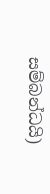සම්බන්ධයි)